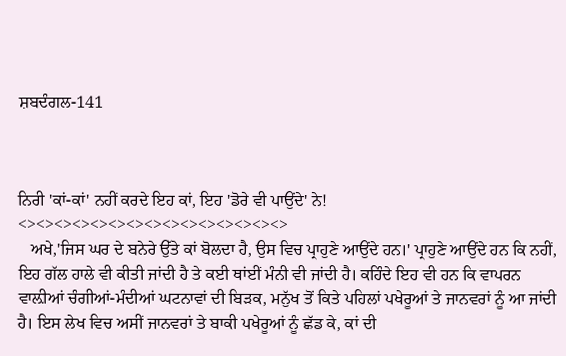ਸ਼ਬਦੰਗਲ-141



ਨਿਰੀ 'ਕਾਂ-ਕਾਂ' ਨਹੀਂ ਕਰਦੇ ਇਹ ਕਾਂ, ਇਹ 'ਡੋਰੇ ਵੀ ਪਾਉਂਦੇ' ਨੇ!
<><><><><><><><><><><><><><><>
   ਅਖੇ,'ਜਿਸ ਘਰ ਦੇ ਬਨੇਰੇ ਉੱਤੇ ਕਾਂ ਬੋਲਦਾ ਹੈ, ਉਸ ਵਿਚ ਪ੍ਰਾਹੁਣੇ ਆਉਂਦੇ ਹਨ।' ਪ੍ਰਾਹੁਣੇ ਆਉਂਦੇ ਹਨ ਕਿ ਨਹੀਂ, ਇਹ ਗੱਲ ਹਾਲੇ ਵੀ ਕੀਤੀ ਜਾਂਦੀ ਹੈ ਤੇ ਕਈ ਥਾਂਈਂ ਮੰਨੀ ਵੀ ਜਾਂਦੀ ਹੈ। ਕਹਿੰਦੇ ਇਹ ਵੀ ਹਨ ਕਿ ਵਾਪਰਨ ਵਾਲ਼ੀਆਂ ਚੰਗੀਆਂ-ਮੰਦੀਆਂ ਘਟਨਾਵਾਂ ਦੀ ਬਿੜਕ, ਮਨੁੱਖ ਤੋਂ ਕਿਤੇ ਪਹਿਲਾਂ ਪਖੇਰੂਆਂ ਤੇ ਜਾਨਵਰਾਂ ਨੂੰ ਆ ਜਾਂਦੀ ਹੈ। ਇਸ ਲੇਖ ਵਿਚ ਅਸੀਂ ਜਾਨਵਰਾਂ ਤੇ ਬਾਕੀ ਪਖੇਰੂਆਂ ਨੂੰ ਛੱਡ ਕੇ, ਕਾਂ ਦੀ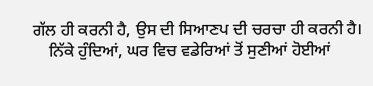ਗੱਲ ਹੀ ਕਰਨੀ ਹੈ, ਉਸ ਦੀ ਸਿਆਣਪ ਦੀ ਚਰਚਾ ਹੀ ਕਰਨੀ ਹੈ।
    ਨਿੱਕੇ ਹੁੰਦਿਆਂ, ਘਰ ਵਿਚ ਵਡੇਰਿਆਂ ਤੋਂ ਸੁਣੀਆਂ ਹੋਈਆਂ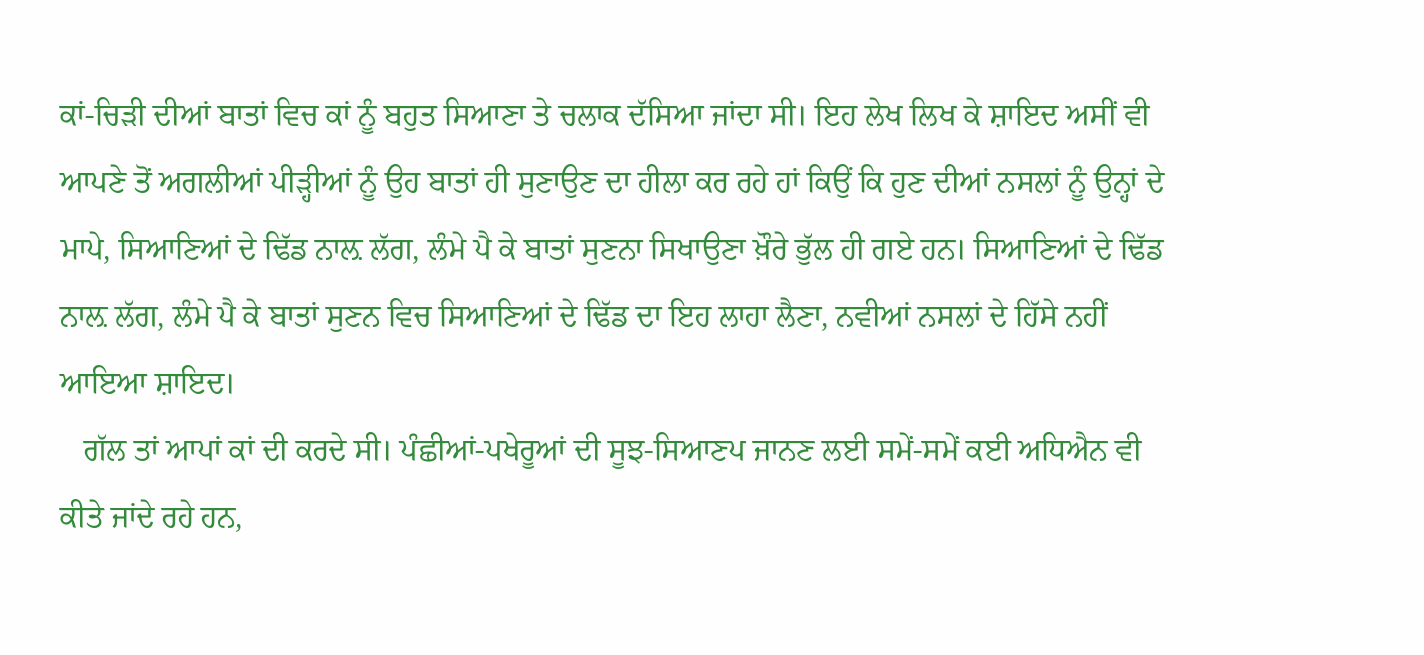ਕਾਂ-ਚਿੜੀ ਦੀਆਂ ਬਾਤਾਂ ਵਿਚ ਕਾਂ ਨੂੰ ਬਹੁਤ ਸਿਆਣਾ ਤੇ ਚਲਾਕ ਦੱਸਿਆ ਜਾਂਦਾ ਸੀ। ਇਹ ਲੇਖ ਲਿਖ ਕੇ ਸ਼ਾਇਦ ਅਸੀਂ ਵੀ ਆਪਣੇ ਤੋਂ ਅਗਲੀਆਂ ਪੀੜ੍ਹੀਆਂ ਨੂੰ ਉਹ ਬਾਤਾਂ ਹੀ ਸੁਣਾਉਣ ਦਾ ਹੀਲਾ ਕਰ ਰਹੇ ਹਾਂ ਕਿਉਂ ਕਿ ਹੁਣ ਦੀਆਂ ਨਸਲਾਂ ਨੂੰ ਉਨ੍ਹਾਂ ਦੇ ਮਾਪੇ, ਸਿਆਣਿਆਂ ਦੇ ਢਿੱਡ ਨਾਲ਼ ਲੱਗ, ਲੰਮੇ ਪੈ ਕੇ ਬਾਤਾਂ ਸੁਣਨਾ ਸਿਖਾਉਣਾ ਖ਼ੌਰੇ ਭੁੱਲ ਹੀ ਗਏ ਹਨ। ਸਿਆਣਿਆਂ ਦੇ ਢਿੱਡ ਨਾਲ਼ ਲੱਗ, ਲੰਮੇ ਪੈ ਕੇ ਬਾਤਾਂ ਸੁਣਨ ਵਿਚ ਸਿਆਣਿਆਂ ਦੇ ਢਿੱਡ ਦਾ ਇਹ ਲਾਹਾ ਲੈਣਾ, ਨਵੀਆਂ ਨਸਲਾਂ ਦੇ ਹਿੱਸੇ ਨਹੀਂ ਆਇਆ ਸ਼ਾਇਦ।
   ਗੱਲ ਤਾਂ ਆਪਾਂ ਕਾਂ ਦੀ ਕਰਦੇ ਸੀ। ਪੰਛੀਆਂ-ਪਖੇਰੂਆਂ ਦੀ ਸੂਝ-ਸਿਆਣਪ ਜਾਨਣ ਲਈ ਸਮੇਂ-ਸਮੇਂ ਕਈ ਅਧਿਐਨ ਵੀ ਕੀਤੇ ਜਾਂਦੇ ਰਹੇ ਹਨ,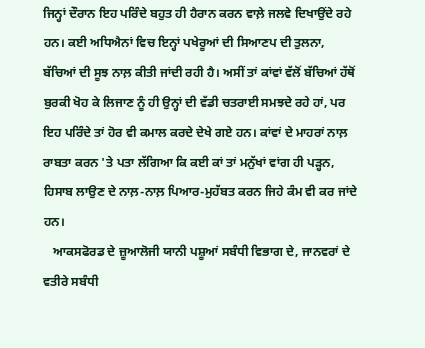ਜਿਨ੍ਹਾਂ ਦੌਰਾਨ ਇਹ ਪਰਿੰਦੇ ਬਹੁਤ ਹੀ ਹੈਰਾਨ ਕਰਨ ਵਾਲ਼ੇ ਜਲਵੇ ਦਿਖਾਉਂਦੇ ਰਹੇ ਹਨ। ਕਈ ਅਧਿਐਨਾਂ ਵਿਚ ਇਨ੍ਹਾਂ ਪਖੇਰੂਆਂ ਦੀ ਸਿਆਣਪ ਦੀ ਤੁਲਨਾ, ਬੱਚਿਆਂ ਦੀ ਸੂਝ ਨਾਲ਼ ਕੀਤੀ ਜਾਂਦੀ ਰਹੀ ਹੈ। ਅਸੀਂ ਤਾਂ ਕਾਂਵਾਂ ਵੱਲੋਂ ਬੱਚਿਆਂ ਹੱਥੋਂ ਬੁਰਕੀ ਖੋਹ ਕੇ ਲਿਜਾਣ ਨੂੰ ਹੀ ਉਨ੍ਹਾਂ ਦੀ ਵੱਡੀ ਚਤਰਾਈ ਸਮਝਦੇ ਰਹੇ ਹਾਂ, ਪਰ ਇਹ ਪਰਿੰਦੇ ਤਾਂ ਹੋਰ ਵੀ ਕਮਾਲ ਕਰਦੇ ਦੇਖੇ ਗਏ ਹਨ। ਕਾਂਵਾਂ ਦੇ ਮਾਹਰਾਂ ਨਾਲ਼ ਰਾਬਤਾ ਕਰਨ 'ਤੇ ਪਤਾ ਲੱਗਿਆ ਕਿ ਕਈ ਕਾਂ ਤਾਂ ਮਨੁੱਖਾਂ ਵਾਂਗ ਹੀ ਪੜ੍ਹਨ, ਹਿਸਾਬ ਲਾਉਣ ਦੇ ਨਾਲ਼-ਨਾਲ਼ ਪਿਆਰ-ਮੁਹੱਬਤ ਕਰਨ ਜਿਹੇ ਕੰਮ ਵੀ ਕਰ ਜਾਂਦੇ ਹਨ।
   ਆਕਸਫੋਰਡ ਦੇ ਜ਼ੂਆਲੋਜੀ ਯਾਨੀ ਪਸ਼ੂਆਂ ਸਬੰਧੀ ਵਿਭਾਗ ਦੇ, ਜਾਨਵਰਾਂ ਦੇ ਵਤੀਰੇ ਸਬੰਧੀ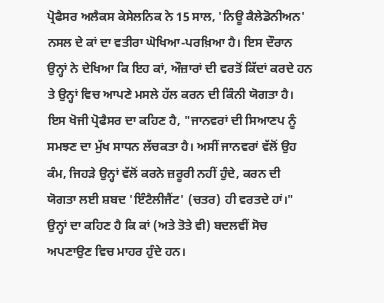ਪ੍ਰੋਫੈਸਰ ਅਲੈਕਸ ਕੇਸੇਲਨਿਕ ਨੇ 15 ਸਾਲ, 'ਨਿਊ ਕੈਲੇਡੋਨੀਅਨ' ਨਸਲ ਦੇ ਕਾਂ ਦਾ ਵਤੀਰਾ ਘੋਖਿਆ-ਪਰਖ਼ਿਆ ਹੈ। ਇਸ ਦੌਰਾਨ ਉਨ੍ਹਾਂ ਨੇ ਦੇਖਿਆ ਕਿ ਇਹ ਕਾਂ, ਔਜ਼ਾਰਾਂ ਦੀ ਵਰਤੋਂ ਕਿੱਦਾਂ ਕਰਦੇ ਹਨ ਤੇ ਉਨ੍ਹਾਂ ਵਿਚ ਆਪਣੇ ਮਸਲੇ ਹੱਲ ਕਰਨ ਦੀ ਕਿੰਨੀ ਯੋਗਤਾ ਹੈ। ਇਸ ਖੋਜੀ ਪ੍ਰੋਫੈਸਰ ਦਾ ਕਹਿਣ ਹੈ, "ਜਾਨਵਰਾਂ ਦੀ ਸਿਆਣਪ ਨੂੰ ਸਮਝਣ ਦਾ ਮੁੱਖ ਸਾਧਨ ਲੱਚਕਤਾ ਹੈ। ਅਸੀਂ ਜਾਨਵਰਾਂ ਵੱਲੋਂ ਉਹ ਕੰਮ, ਜਿਹੜੇ ਉਨ੍ਹਾਂ ਵੱਲੋਂ ਕਰਨੇ ਜ਼ਰੂਰੀ ਨਹੀਂ ਹੁੰਦੇ, ਕਰਨ ਦੀ ਯੋਗਤਾ ਲਈ ਸ਼ਬਦ 'ਇੰਟੈਲੀਜੈਂਟ' (ਚਤਰ) ਹੀ ਵਰਤਦੇ ਹਾਂ।" ਉਨ੍ਹਾਂ ਦਾ ਕਹਿਣ ਹੈ ਕਿ ਕਾਂ (ਅਤੇ ਤੋਤੇ ਵੀ) ਬਦਲਵੀਂ ਸੋਚ ਅਪਣਾਉਣ ਵਿਚ ਮਾਹਰ ਹੁੰਦੇ ਹਨ।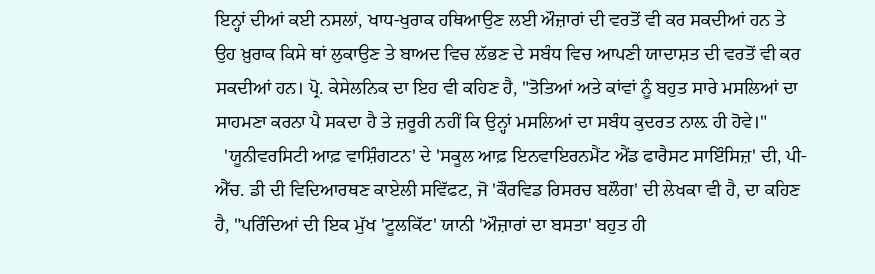ਇਨ੍ਹਾਂ ਦੀਆਂ ਕਈ ਨਸਲਾਂ, ਖਾਧ-ਖੁਰਾਕ ਹਥਿਆਉਣ ਲਈ ਔਜ਼ਾਰਾਂ ਦੀ ਵਰਤੋਂ ਵੀ ਕਰ ਸਕਦੀਆਂ ਹਨ ਤੇ ਉਹ ਖ਼ੁਰਾਕ ਕਿਸੇ ਥਾਂ ਲੁਕਾਉਣ ਤੇ ਬਾਅਦ ਵਿਚ ਲੱਭਣ ਦੇ ਸਬੰਧ ਵਿਚ ਆਪਣੀ ਯਾਦਾਸ਼ਤ ਦੀ ਵਰਤੋਂ ਵੀ ਕਰ ਸਕਦੀਆਂ ਹਨ। ਪ੍ਰੋ. ਕੇਸੇਲਨਿਕ ਦਾ ਇਹ ਵੀ ਕਹਿਣ ਹੈ, "ਤੋਤਿਆਂ ਅਤੇ ਕਾਂਵਾਂ ਨੂੰ ਬਹੁਤ ਸਾਰੇ ਮਸਲਿਆਂ ਦਾ ਸਾਹਮਣਾ ਕਰਨਾ ਪੈ ਸਕਦਾ ਹੈ ਤੇ ਜ਼ਰੂਰੀ ਨਹੀਂ ਕਿ ਉਨ੍ਹਾਂ ਮਸਲਿਆਂ ਦਾ ਸਬੰਧ ਕੁਦਰਤ ਨਾਲ਼ ਹੀ ਹੋਵੇ।"
  'ਯੂਨੀਵਰਸਿਟੀ ਆਫ਼ ਵਾਸ਼ਿੰਗਟਨ' ਦੇ 'ਸਕੂਲ ਆਫ਼ ਇਨਵਾਇਰਨਮੈਂਟ ਐਂਡ ਫਾਰੈਸਟ ਸਾਇੰਸਿਜ਼' ਦੀ, ਪੀ-ਐੱਚ. ਡੀ ਦੀ ਵਿਦਿਆਰਥਣ ਕਾਏਲੀ ਸਵਿੱਫਟ, ਜੋ 'ਕੌਰਵਿਡ ਰਿਸਰਚ ਬਲੌਗ' ਦੀ ਲੇਖਕਾ ਵੀ ਹੈ, ਦਾ ਕਹਿਣ ਹੈ, "ਪਰਿੰਦਿਆਂ ਦੀ ਇਕ ਮੁੱਖ 'ਟੂਲਕਿੱਟ' ਯਾਨੀ 'ਔਜ਼ਾਰਾਂ ਦਾ ਬਸਤਾ' ਬਹੁਤ ਹੀ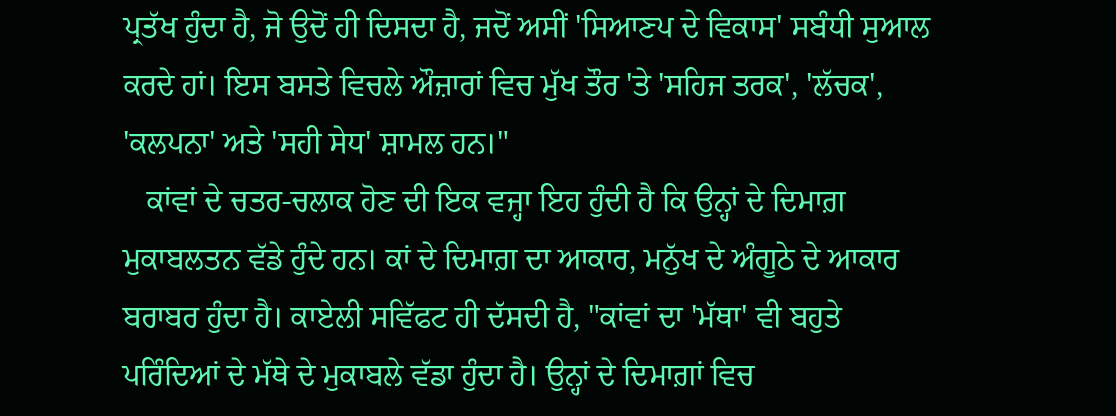ਪ੍ਰਤੱਖ ਹੁੰਦਾ ਹੈ, ਜੋ ਉਦੋਂ ਹੀ ਦਿਸਦਾ ਹੈ, ਜਦੋਂ ਅਸੀਂ 'ਸਿਆਣਪ ਦੇ ਵਿਕਾਸ' ਸਬੰਧੀ ਸੁਆਲ ਕਰਦੇ ਹਾਂ। ਇਸ ਬਸਤੇ ਵਿਚਲੇ ਔਜ਼ਾਰਾਂ ਵਿਚ ਮੁੱਖ ਤੌਰ 'ਤੇ 'ਸਹਿਜ ਤਰਕ', 'ਲੱਚਕ', 'ਕਲਪਨਾ' ਅਤੇ 'ਸਹੀ ਸੇਧ' ਸ਼ਾਮਲ ਹਨ।"
   ਕਾਂਵਾਂ ਦੇ ਚਤਰ-ਚਲਾਕ ਹੋਣ ਦੀ ਇਕ ਵਜ੍ਹਾ ਇਹ ਹੁੰਦੀ ਹੈ ਕਿ ਉਨ੍ਹਾਂ ਦੇ ਦਿਮਾਗ਼ ਮੁਕਾਬਲਤਨ ਵੱਡੇ ਹੁੰਦੇ ਹਨ। ਕਾਂ ਦੇ ਦਿਮਾਗ਼ ਦਾ ਆਕਾਰ, ਮਨੁੱਖ ਦੇ ਅੰਗੂਠੇ ਦੇ ਆਕਾਰ ਬਰਾਬਰ ਹੁੰਦਾ ਹੈ। ਕਾਏਲੀ ਸਵਿੱਫਟ ਹੀ ਦੱਸਦੀ ਹੈ, "ਕਾਂਵਾਂ ਦਾ 'ਮੱਥਾ' ਵੀ ਬਹੁਤੇ ਪਰਿੰਦਿਆਂ ਦੇ ਮੱਥੇ ਦੇ ਮੁਕਾਬਲੇ ਵੱਡਾ ਹੁੰਦਾ ਹੈ। ਉਨ੍ਹਾਂ ਦੇ ਦਿਮਾਗ਼ਾਂ ਵਿਚ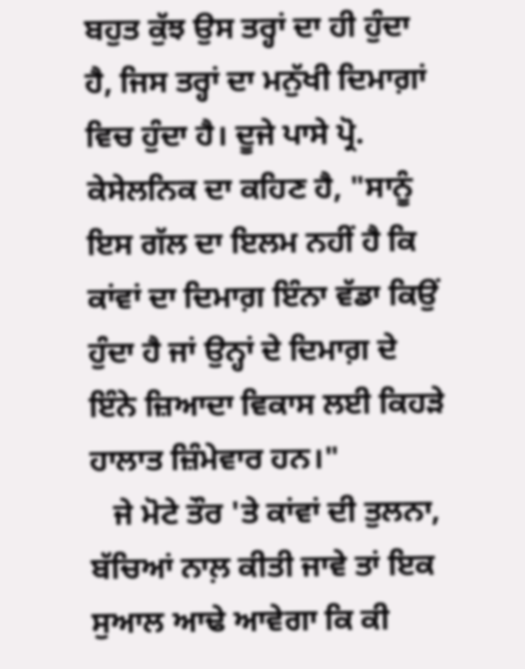ਬਹੁਤ ਕੁੱਝ ਉਸ ਤਰ੍ਹਾਂ ਦਾ ਹੀ ਹੁੰਦਾ ਹੈ, ਜਿਸ ਤਰ੍ਹਾਂ ਦਾ ਮਨੁੱਖੀ ਦਿਮਾਗ਼ਾਂ ਵਿਚ ਹੁੰਦਾ ਹੈ। ਦੂਜੇ ਪਾਸੇ ਪ੍ਰੋ. ਕੇਸੇਲਨਿਕ ਦਾ ਕਹਿਣ ਹੈ, "ਸਾਨੂੰ ਇਸ ਗੱਲ ਦਾ ਇਲਮ ਨਹੀਂ ਹੈ ਕਿ ਕਾਂਵਾਂ ਦਾ ਦਿਮਾਗ਼ ਇੰਨਾ ਵੱਡਾ ਕਿਉਂ ਹੁੰਦਾ ਹੈ ਜਾਂ ਉਨ੍ਹਾਂ ਦੇ ਦਿਮਾਗ਼ ਦੇ ਇੰਨੇ ਜ਼ਿਆਦਾ ਵਿਕਾਸ ਲਈ ਕਿਹੜੇ ਹਾਲਾਤ ਜ਼ਿੰਮੇਵਾਰ ਹਨ।"
   ਜੇ ਮੋਟੇ ਤੌਰ 'ਤੇ ਕਾਂਵਾਂ ਦੀ ਤੁਲਨਾ, ਬੱਚਿਆਂ ਨਾਲ਼ ਕੀਤੀ ਜਾਵੇ ਤਾਂ ਇਕ ਸੁਆਲ ਆਢੇ ਆਵੇਗਾ ਕਿ ਕੀ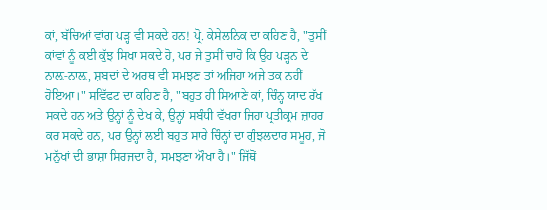ਕਾਂ, ਬੱਚਿਆਂ ਵਾਂਗ ਪੜ੍ਹ ਵੀ ਸਕਦੇ ਹਨ! ਪ੍ਰੋ. ਕੇਸੇਲਨਿਕ ਦਾ ਕਹਿਣ ਹੈ, "ਤੁਸੀਂ ਕਾਂਵਾਂ ਨੂੰ ਕਈ ਕੁੱਝ ਸਿਖਾ ਸਕਦੇ ਹੋ, ਪਰ ਜੇ ਤੁਸੀਂ ਚਾਹੋ ਕਿ ਉਹ ਪੜ੍ਹਨ ਦੇ ਨਾਲ਼-ਨਾਲ਼, ਸ਼ਬਦਾਂ ਦੇ ਅਰਥ ਵੀ ਸਮਝਣ ਤਾਂ ਅਜਿਹਾ ਅਜੇ ਤਕ ਨਹੀਂ ਹੋਇਆ।" ਸਵਿੱਫਟ ਦਾ ਕਹਿਣ ਹੈ, "ਬਹੁਤ ਹੀ ਸਿਆਣੇ ਕਾਂ, ਚਿੰਨ੍ਹ ਯਾਦ ਰੱਖ ਸਕਦੇ ਹਨ ਅਤੇ ਉਨ੍ਹਾਂ ਨੂੰ ਦੇਖ ਕੇ, ਉਨ੍ਹਾਂ ਸਬੰਧੀ ਵੱਖਰਾ ਜਿਹਾ ਪ੍ਰਤੀਕ੍ਰਮ ਜ਼ਾਹਰ ਕਰ ਸਕਦੇ ਹਨ, ਪਰ ਉਨ੍ਹਾਂ ਲਈ ਬਹੁਤ ਸਾਰੇ ਚਿੰਨ੍ਹਾਂ ਦਾ ਗੁੰਝਲਦਾਰ ਸਮੂਹ, ਜੋ ਮਨੁੱਖਾਂ ਦੀ ਭਾਸ਼ਾ ਸਿਰਜਦਾ ਹੈ, ਸਮਝਣਾ ਔਖਾ ਹੈ।" ਜਿੱਥੋਂ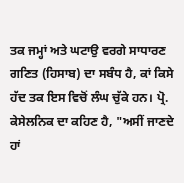ਤਕ ਜਮ੍ਹਾਂ ਅਤੇ ਘਟਾਉ ਵਰਗੇ ਸਾਧਾਰਣ ਗਣਿਤ (ਹਿਸਾਬ) ਦਾ ਸਬੰਧ ਹੈ, ਕਾਂ ਕਿਸੇ ਹੱਦ ਤਕ ਇਸ ਵਿਚੋਂ ਲੰਘ ਚੁੱਕੇ ਹਨ। ਪ੍ਰੋ. ਕੇਸੇਲਨਿਕ ਦਾ ਕਹਿਣ ਹੈ, "ਅਸੀਂ ਜਾਣਦੇ ਹਾਂ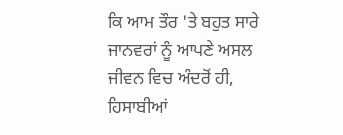ਕਿ ਆਮ ਤੌਰ 'ਤੇ ਬਹੁਤ ਸਾਰੇ ਜਾਨਵਰਾਂ ਨੂੰ ਆਪਣੇ ਅਸਲ ਜੀਵਨ ਵਿਚ ਅੰਦਰੋਂ ਹੀ, ਹਿਸਾਬੀਆਂ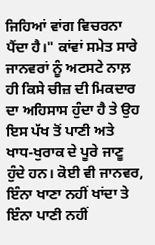ਜਿਹਿਆਂ ਵਾਂਗ ਵਿਚਰਨਾ ਪੈਂਦਾ ਹੈ।" ਕਾਂਵਾਂ ਸਮੇਤ ਸਾਰੇ ਜਾਨਵਰਾਂ ਨੂੰ ਅਟਸਟੇ ਨਾਲ਼ ਹੀ ਕਿਸੇ ਚੀਜ਼ ਦੀ ਮਿਕਦਾਰ ਦਾ ਅਹਿਸਾਸ ਹੁੰਦਾ ਹੈ ਤੇ ਉਹ ਇਸ ਪੱਖ ਤੋਂ ਪਾਣੀ ਅਤੇ ਖਾਧ-ਖੁਰਾਕ ਦੇ ਪੂਰੇ ਜਾਣੂ ਹੁੰਦੇ ਹਨ। ਕੋਈ ਵੀ ਜਾਨਵਰ, ਇੰਨਾ ਖਾਣਾ ਨਹੀਂ ਖਾਂਦਾ ਤੇ ਇੰਨਾ ਪਾਣੀ ਨਹੀਂ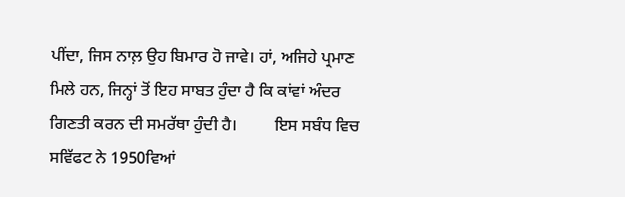ਪੀਂਦਾ, ਜਿਸ ਨਾਲ਼ ਉਹ ਬਿਮਾਰ ਹੋ ਜਾਵੇ। ਹਾਂ, ਅਜਿਹੇ ਪ੍ਰਮਾਣ ਮਿਲੇ ਹਨ, ਜਿਨ੍ਹਾਂ ਤੋਂ ਇਹ ਸਾਬਤ ਹੁੰਦਾ ਹੈ ਕਿ ਕਾਂਵਾਂ ਅੰਦਰ ਗਿਣਤੀ ਕਰਨ ਦੀ ਸਮਰੱਥਾ ਹੁੰਦੀ ਹੈ।         ਇਸ ਸਬੰਧ ਵਿਚ ਸਵਿੱਫਟ ਨੇ 1950ਵਿਆਂ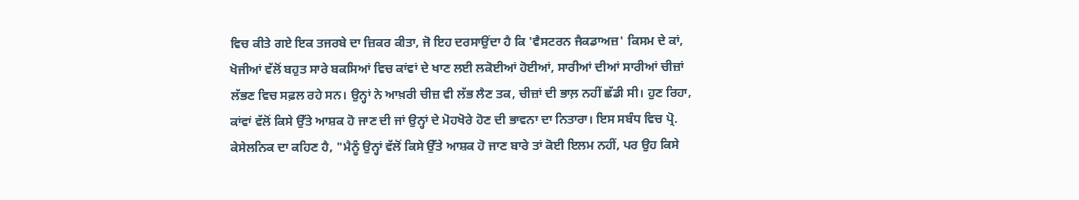ਵਿਚ ਕੀਤੇ ਗਏ ਇਕ ਤਜਰਬੇ ਦਾ ਜ਼ਿਕਰ ਕੀਤਾ, ਜੋ ਇਹ ਦਰਸਾਉਂਦਾ ਹੈ ਕਿ 'ਵੈਸਟਰਨ ਜੈਕਡਾਅਜ਼' ਕਿਸਮ ਦੇ ਕਾਂ, ਖੋਜੀਆਂ ਵੱਲੋਂ ਬਹੁਤ ਸਾਰੇ ਬਕਸਿਆਂ ਵਿਚ ਕਾਂਵਾਂ ਦੇ ਖਾਣ ਲਈ ਲਕੋਈਆਂ ਹੋਈਆਂ, ਸਾਰੀਆਂ ਦੀਆਂ ਸਾਰੀਆਂ ਚੀਜ਼ਾਂ ਲੱਭਣ ਵਿਚ ਸਫ਼ਲ ਰਹੇ ਸਨ। ਉਨ੍ਹਾਂ ਨੇ ਆਖ਼ਰੀ ਚੀਜ਼ ਵੀ ਲੱਭ ਲੈਣ ਤਕ, ਚੀਜ਼ਾਂ ਦੀ ਭਾਲ਼ ਨਹੀਂ ਛੱਡੀ ਸੀ। ਹੁਣ ਰਿਹਾ, ਕਾਂਵਾਂ ਵੱਲੋਂ ਕਿਸੇ ਉੱਤੇ ਆਸ਼ਕ ਹੋ ਜਾਣ ਦੀ ਜਾਂ ਉਨ੍ਹਾਂ ਦੇ ਮੋਹਖੋਰੇ ਹੋਣ ਦੀ ਭਾਵਨਾ ਦਾ ਨਿਤਾਰਾ। ਇਸ ਸਬੰਧ ਵਿਚ ਪ੍ਰੋ. ਕੇਸੇਲਨਿਕ ਦਾ ਕਹਿਣ ਹੈ, "ਮੈਨੂੰ ਉਨ੍ਹਾਂ ਵੱਲੋਂ ਕਿਸੇ ਉੱਤੇ ਆਸ਼ਕ ਹੋ ਜਾਣ ਬਾਰੇ ਤਾਂ ਕੋਈ ਇਲਮ ਨਹੀਂ, ਪਰ ਉਹ ਕਿਸੇ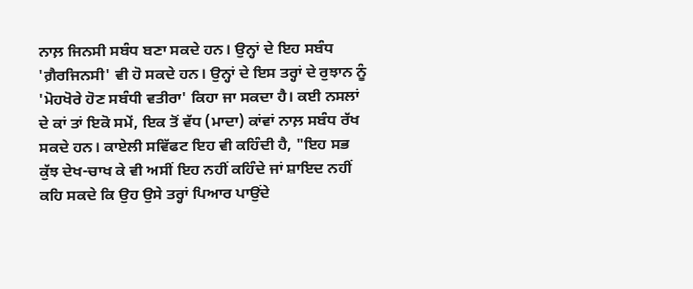ਨਾਲ਼ ਜਿਨਸੀ ਸਬੰਧ ਬਣਾ ਸਕਦੇ ਹਨ। ਉਨ੍ਹਾਂ ਦੇ ਇਹ ਸਬੰਧ 'ਗ਼ੈਰਜਿਨਸੀ' ਵੀ ਹੋ ਸਕਦੇ ਹਨ। ਉਨ੍ਹਾਂ ਦੇ ਇਸ ਤਰ੍ਹਾਂ ਦੇ ਰੁਝਾਨ ਨੂੰ 'ਮੋਹਖੋਰੇ ਹੋਣ ਸਬੰਧੀ ਵਤੀਰਾ' ਕਿਹਾ ਜਾ ਸਕਦਾ ਹੈ। ਕਈ ਨਸਲਾਂ ਦੇ ਕਾਂ ਤਾਂ ਇਕੋ ਸਮੇਂ, ਇਕ ਤੋਂ ਵੱਧ (ਮਾਦਾ) ਕਾਂਵਾਂ ਨਾਲ਼ ਸਬੰਧ ਰੱਖ ਸਕਦੇ ਹਨ। ਕਾਏਲੀ ਸਵਿੱਫਟ ਇਹ ਵੀ ਕਹਿੰਦੀ ਹੈ, "ਇਹ ਸਭ ਕੁੱਝ ਦੇਖ-ਚਾਖ ਕੇ ਵੀ ਅਸੀਂ ਇਹ ਨਹੀਂ ਕਹਿੰਦੇ ਜਾਂ ਸ਼ਾਇਦ ਨਹੀਂ ਕਹਿ ਸਕਦੇ ਕਿ ਉਹ ਉਸੇ ਤਰ੍ਹਾਂ ਪਿਆਰ ਪਾਉਂਦੇ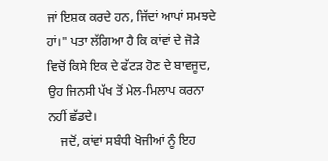ਜਾਂ ਇਸ਼ਕ ਕਰਦੇ ਹਨ, ਜਿੱਦਾਂ ਆਪਾਂ ਸਮਝਦੇ ਹਾਂ।" ਪਤਾ ਲੱਗਿਆ ਹੈ ਕਿ ਕਾਂਵਾਂ ਦੇ ਜੋੜੇ ਵਿਚੋਂ ਕਿਸੇ ਇਕ ਦੇ ਫੱਟੜ ਹੋਣ ਦੇ ਬਾਵਜੂਦ, ਉਹ ਜਿਨਸੀ ਪੱਖ ਤੋਂ ਮੇਲ-ਮਿਲਾਪ ਕਰਨਾ ਨਹੀਂ ਛੱਡਦੇ।
    ਜਦੋਂ, ਕਾਂਵਾਂ ਸਬੰਧੀ ਖੋਜੀਆਂ ਨੂੰ ਇਹ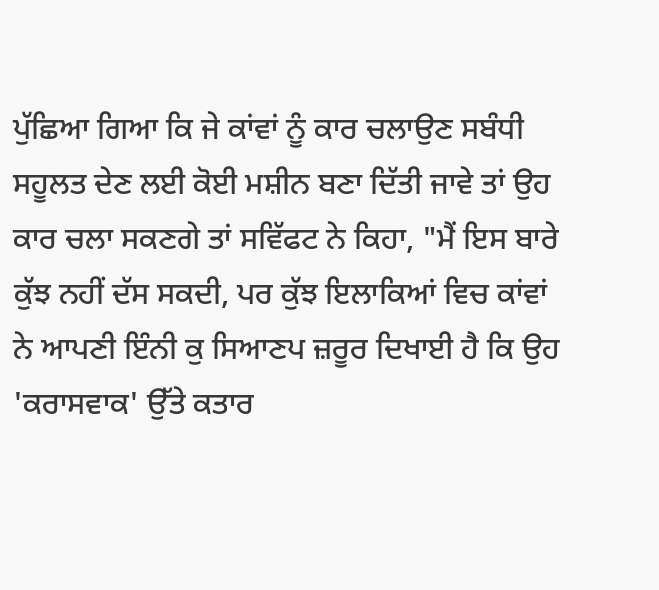ਪੁੱਛਿਆ ਗਿਆ ਕਿ ਜੇ ਕਾਂਵਾਂ ਨੂੰ ਕਾਰ ਚਲਾਉਣ ਸਬੰਧੀ ਸਹੂਲਤ ਦੇਣ ਲਈ ਕੋਈ ਮਸ਼ੀਨ ਬਣਾ ਦਿੱਤੀ ਜਾਵੇ ਤਾਂ ਉਹ ਕਾਰ ਚਲਾ ਸਕਣਗੇ ਤਾਂ ਸਵਿੱਫਟ ਨੇ ਕਿਹਾ, "ਮੈਂ ਇਸ ਬਾਰੇ ਕੁੱਝ ਨਹੀਂ ਦੱਸ ਸਕਦੀ, ਪਰ ਕੁੱਝ ਇਲਾਕਿਆਂ ਵਿਚ ਕਾਂਵਾਂ ਨੇ ਆਪਣੀ ਇੰਨੀ ਕੁ ਸਿਆਣਪ ਜ਼ਰੂਰ ਦਿਖਾਈ ਹੈ ਕਿ ਉਹ 'ਕਰਾਸਵਾਕ' ਉੱਤੇ ਕਤਾਰ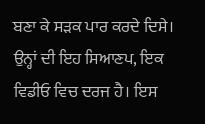ਬਣਾ ਕੇ ਸੜਕ ਪਾਰ ਕਰਦੇ ਦਿਸੇ। ਉਨ੍ਹਾਂ ਦੀ ਇਹ ਸਿਆਣਪ, ਇਕ ਵਿਡੀਓ ਵਿਚ ਦਰਜ ਹੈ। ਇਸ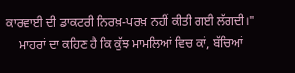ਕਾਰਵਾਈ ਦੀ ਡਾਕਟਰੀ ਨਿਰਖ਼-ਪਰਖ਼ ਨਹੀਂ ਕੀਤੀ ਗਈ ਲੱਗਦੀ।"
    ਮਾਹਰਾਂ ਦਾ ਕਹਿਣ ਹੈ ਕਿ ਕੁੱਝ ਮਾਮਲਿਆਂ ਵਿਚ ਕਾਂ, ਬੱਚਿਆਂ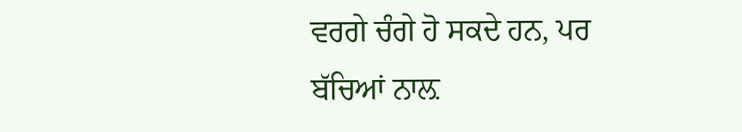ਵਰਗੇ ਚੰਗੇ ਹੋ ਸਕਦੇ ਹਨ, ਪਰ ਬੱਚਿਆਂ ਨਾਲ਼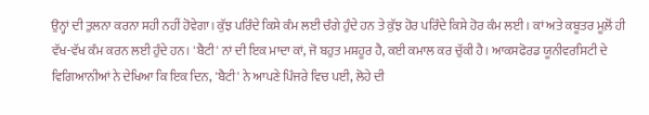ਉਨ੍ਹਾਂ ਦੀ ਤੁਲਨਾ ਕਰਨਾ ਸਹੀ ਨਹੀਂ ਹੋਵੇਗਾ। ਕੁੱਝ ਪਰਿੰਦੇ ਕਿਸੇ ਕੰਮ ਲਈ ਚੰਗੇ ਹੁੰਦੇ ਹਨ ਤੇ ਕੁੱਝ ਹੋਰ ਪਰਿੰਦੇ ਕਿਸੇ ਹੋਰ ਕੰਮ ਲਈ। ਕਾਂ ਅਤੇ ਕਬੂਤਰ ਮੂਲ਼ੋਂ ਹੀ ਵੱਖ-ਵੱਖ ਕੰਮ ਕਰਨ ਲਈ ਹੁੰਦੇ ਹਨ। 'ਬੈਟੀ' ਨਾਂ ਦੀ ਇਕ ਮਾਦਾ ਕਾਂ, ਜੋ ਬਹੁਤ ਮਸ਼ਹੂਰ ਹੈ, ਕਈ ਕਮਾਲ ਕਰ ਚੁੱਕੀ ਹੈ। ਆਕਸਫੋਰਡ ਯੂਨੀਵਰਸਿਟੀ ਦੇ ਵਿਗਿਆਨੀਆਂ ਨੇ ਦੇਖਿਆ ਕਿ ਇਕ ਦਿਨ, 'ਬੈਟੀ' ਨੇ ਆਪਣੇ ਪਿੰਜਰੇ ਵਿਚ ਪਈ, ਲੋਹੇ ਦੀ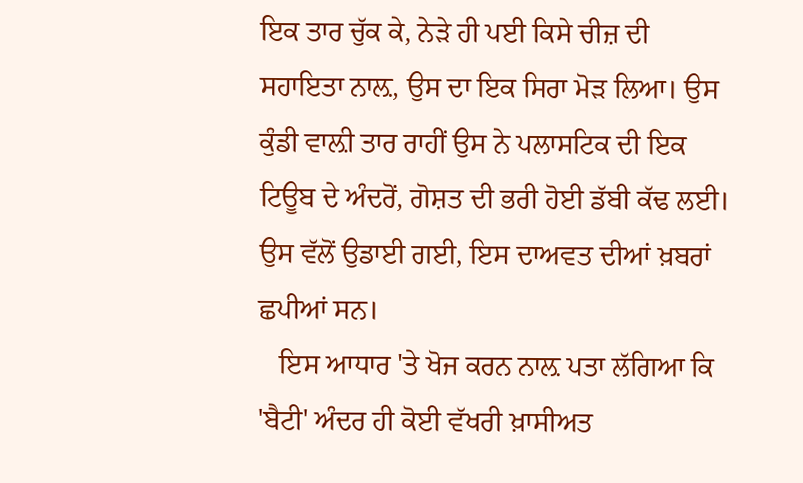ਇਕ ਤਾਰ ਚੁੱਕ ਕੇ, ਨੇੜੇ ਹੀ ਪਈ ਕਿਸੇ ਚੀਜ਼ ਦੀ ਸਹਾਇਤਾ ਨਾਲ਼, ਉਸ ਦਾ ਇਕ ਸਿਰਾ ਮੋੜ ਲਿਆ। ਉਸ ਕੁੰਡੀ ਵਾਲ਼ੀ ਤਾਰ ਰਾਹੀਂ ਉਸ ਨੇ ਪਲਾਸਟਿਕ ਦੀ ਇਕ ਟਿਊਬ ਦੇ ਅੰਦਰੋਂ, ਗੋਸ਼ਤ ਦੀ ਭਰੀ ਹੋਈ ਡੱਬੀ ਕੱਢ ਲਈ। ਉਸ ਵੱਲੋਂ ਉਡਾਈ ਗਈ, ਇਸ ਦਾਅਵਤ ਦੀਆਂ ਖ਼ਬਰਾਂ ਛਪੀਆਂ ਸਨ।
   ਇਸ ਆਧਾਰ 'ਤੇ ਖੋਜ ਕਰਨ ਨਾਲ਼ ਪਤਾ ਲੱਗਿਆ ਕਿ 'ਬੈਟੀ' ਅੰਦਰ ਹੀ ਕੋਈ ਵੱਖਰੀ ਖ਼ਾਸੀਅਤ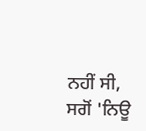ਨਹੀਂ ਸੀ, ਸਗੋਂ 'ਨਿਊ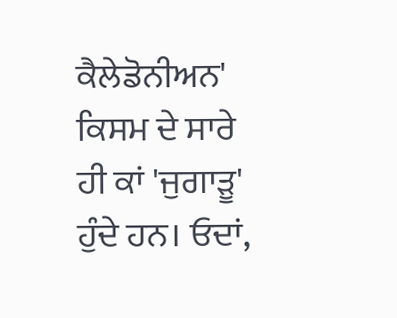ਕੈਲੇਡੋਨੀਅਨ' ਕਿਸਮ ਦੇ ਸਾਰੇ ਹੀ ਕਾਂ 'ਜੁਗਾੜੂ' ਹੁੰਦੇ ਹਨ। ਓਦਾਂ,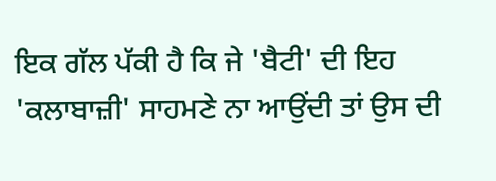ਇਕ ਗੱਲ ਪੱਕੀ ਹੈ ਕਿ ਜੇ 'ਬੈਟੀ' ਦੀ ਇਹ 'ਕਲਾਬਾਜ਼ੀ' ਸਾਹਮਣੇ ਨਾ ਆਉਂਦੀ ਤਾਂ ਉਸ ਦੀ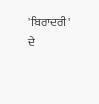'ਬਿਰਾਦਰੀ' ਦੇ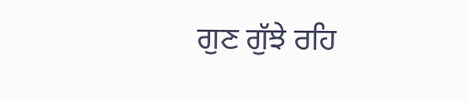ਗੁਣ ਗੁੱਝੇ ਰਹਿ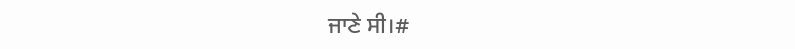ਜਾਣੇ ਸੀ।#